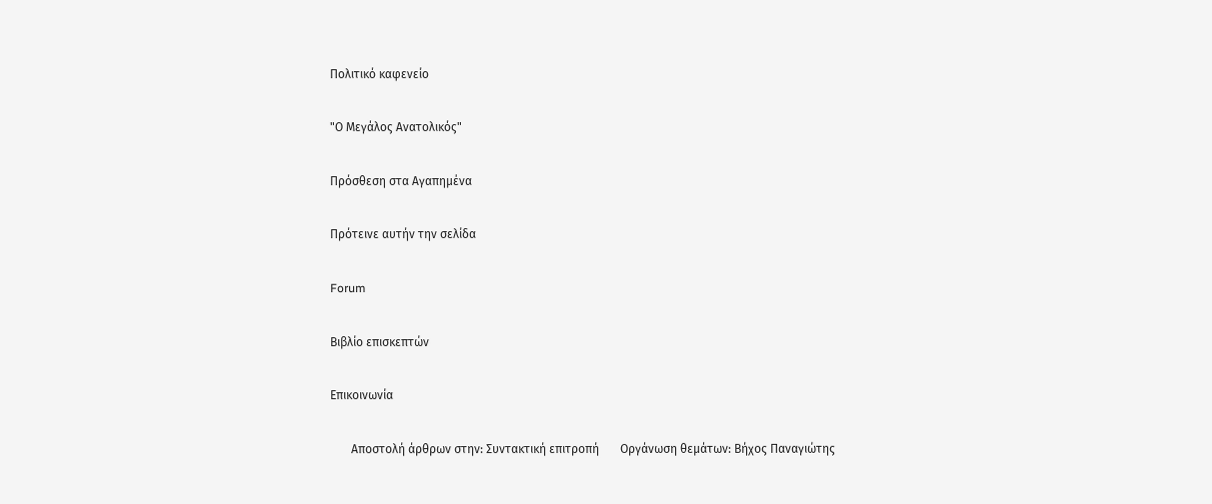Πολιτικό καφενείο

"Ο Μεγάλος Ανατολικός"

Πρόσθεση στα Αγαπημένα

Πρότεινε αυτήν την σελίδα

Forum

Βιβλίο επισκεπτών

Επικοινωνία

       Αποστολή άρθρων στην: Συντακτική επιτροπή       Οργάνωση θεμάτων: Βήχος Παναγιώτης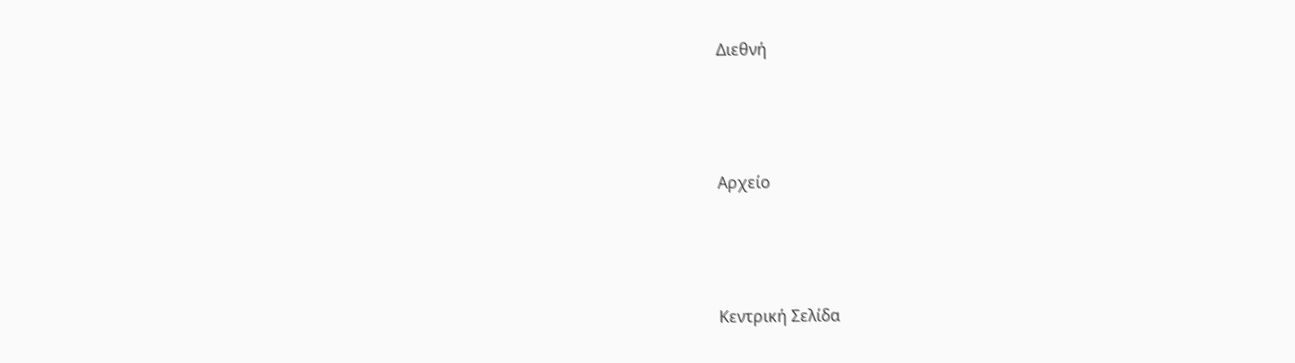Διεθνή



Αρχείο



Κεντρική Σελίδα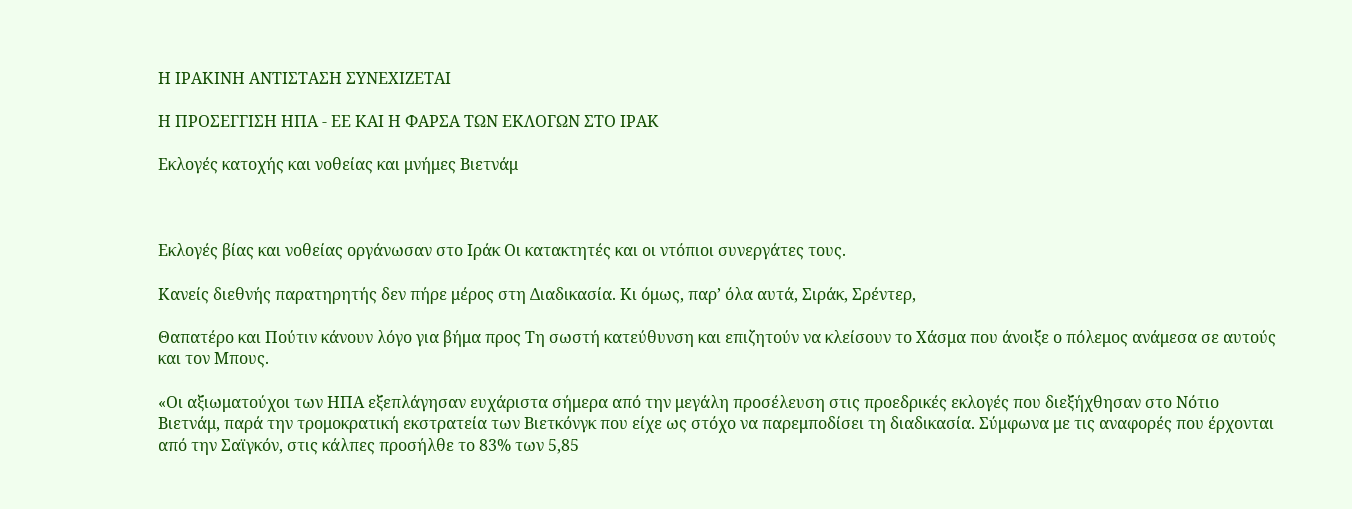Η ΙΡΑΚΙΝΗ ΑΝΤΙΣΤΑΣΗ ΣΥΝΕΧΙΖΕΤΑΙ

Η ΠΡΟΣΕΓΓΙΣΗ ΗΠΑ - ΕΕ ΚΑΙ Η ΦΑΡΣΑ ΤΩΝ ΕΚΛΟΓΩΝ ΣΤΟ ΙΡΑΚ

Εκλογές κατοχής και νοθείας και μνήμες Βιετνάμ



Εκλογές βίας και νοθείας οργάνωσαν στο Ιράκ Οι κατακτητές και οι ντόπιοι συνεργάτες τους.

Κανείς διεθνής παρατηρητής δεν πήρε μέρος στη Διαδικασία. Κι όμως, παρ’ όλα αυτά, Σιράκ, Σρέντερ,

Θαπατέρο και Πούτιν κάνουν λόγο για βήμα προς Τη σωστή κατεύθυνση και επιζητούν να κλείσουν το Χάσμα που άνοιξε ο πόλεμος ανάμεσα σε αυτούς και τον Μπους.

«Οι αξιωματούχοι των ΗΠΑ εξεπλάγησαν ευχάριστα σήμερα από την μεγάλη προσέλευση στις προεδρικές εκλογές που διεξήχθησαν στο Νότιο Βιετνάμ, παρά την τρομοκρατική εκστρατεία των Βιετκόνγκ που είχε ως στόχο να παρεμποδίσει τη διαδικασία. Σύμφωνα με τις αναφορές που έρχονται από την Σαϊγκόν, στις κάλπες προσήλθε το 83% των 5,85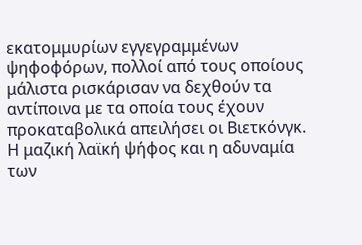εκατομμυρίων εγγεγραμμένων ψηφοφόρων, πολλοί από τους οποίους μάλιστα ρισκάρισαν να δεχθούν τα αντίποινα με τα οποία τους έχουν προκαταβολικά απειλήσει οι Βιετκόνγκ. Η μαζική λαϊκή ψήφος και η αδυναμία των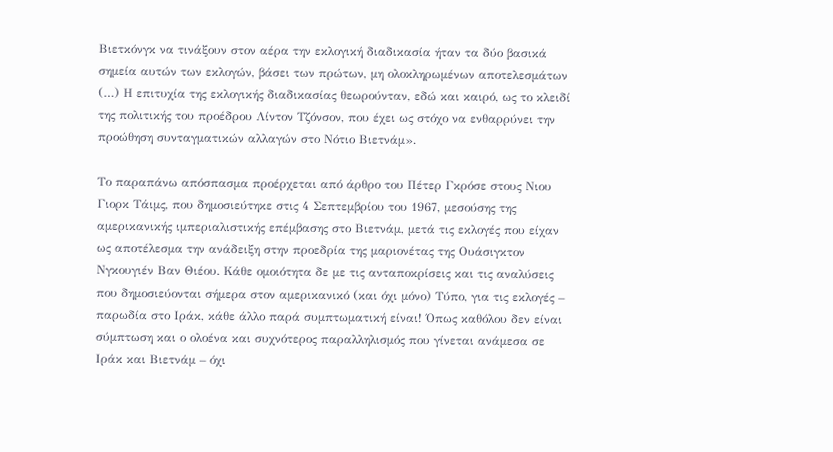Βιετκόνγκ να τινάξουν στον αέρα την εκλογική διαδικασία ήταν τα δύο βασικά σημεία αυτών των εκλογών, βάσει των πρώτων, μη ολοκληρωμένων αποτελεσμάτων (…) Η επιτυχία της εκλογικής διαδικασίας θεωρούνταν, εδώ και καιρό, ως το κλειδί της πολιτικής του προέδρου Λίντον Τζόνσον, που έχει ως στόχο να ενθαρρύνει την προώθηση συνταγματικών αλλαγών στο Νότιο Βιετνάμ».

Το παραπάνω απόσπασμα προέρχεται από άρθρο του Πέτερ Γκρόσε στους Νιου Γιορκ Τάιμς, που δημοσιεύτηκε στις 4 Σεπτεμβρίου του 1967, μεσούσης της αμερικανικής ιμπεριαλιστικής επέμβασης στο Βιετνάμ, μετά τις εκλογές που είχαν ως αποτέλεσμα την ανάδειξη στην προεδρία της μαριονέτας της Ουάσιγκτον Νγκουγιέν Βαν Θιέου. Κάθε ομοιότητα δε με τις ανταποκρίσεις και τις αναλύσεις που δημοσιεύονται σήμερα στον αμερικανικό (και όχι μόνο) Τύπο, για τις εκλογές – παρωδία στο Ιράκ, κάθε άλλο παρά συμπτωματική είναι! Όπως καθόλου δεν είναι σύμπτωση και ο ολοένα και συχνότερος παραλληλισμός που γίνεται ανάμεσα σε Ιράκ και Βιετνάμ – όχι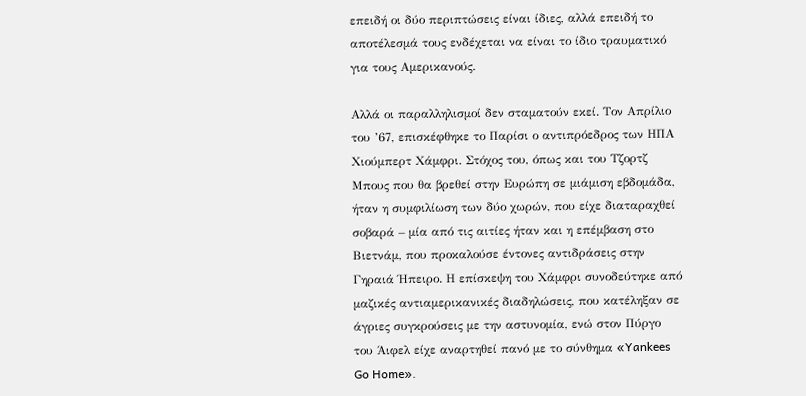επειδή οι δύο περιπτώσεις είναι ίδιες, αλλά επειδή το αποτέλεσμά τους ενδέχεται να είναι το ίδιο τραυματικό για τους Αμερικανούς.

Αλλά οι παραλληλισμοί δεν σταματούν εκεί. Τον Απρίλιο του ’67, επισκέφθηκε το Παρίσι ο αντιπρόεδρος των ΗΠΑ Χιούμπερτ Χάμφρι. Στόχος του, όπως και του Τζορτζ Μπους που θα βρεθεί στην Ευρώπη σε μιάμιση εβδομάδα, ήταν η συμφιλίωση των δύο χωρών, που είχε διαταραχθεί σοβαρά – μία από τις αιτίες ήταν και η επέμβαση στο Βιετνάμ, που προκαλούσε έντονες αντιδράσεις στην Γηραιά Ήπειρο. Η επίσκεψη του Χάμφρι συνοδεύτηκε από μαζικές αντιαμερικανικές διαδηλώσεις, που κατέληξαν σε άγριες συγκρούσεις με την αστυνομία, ενώ στον Πύργο του Άιφελ είχε αναρτηθεί πανό με το σύνθημα «Yankees Go Home».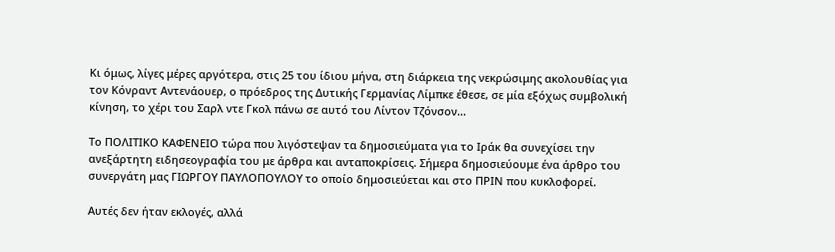Κι όμως, λίγες μέρες αργότερα, στις 25 του ίδιου μήνα, στη διάρκεια της νεκρώσιμης ακολουθίας για τον Κόνραντ Αντενάουερ, ο πρόεδρος της Δυτικής Γερμανίας Λίμπκε έθεσε, σε μία εξόχως συμβολική κίνηση, το χέρι του Σαρλ ντε Γκολ πάνω σε αυτό του Λίντον Τζόνσον…

Το ΠΟΛΙΤΙΚΟ ΚΑΦΕΝΕΙΟ τώρα που λιγόστεψαν τα δημοσιεύματα για το Ιράκ θα συνεχίσει την ανεξάρτητη ειδησεογραφία του με άρθρα και ανταποκρίσεις. Σήμερα δημοσιεύουμε ένα άρθρο του συνεργάτη μας ΓΙΩΡΓΟΥ ΠΑΥΛΟΠΟΥΛΟΥ το οποίο δημοσιεύεται και στο ΠΡΙΝ που κυκλοφορεί.

Αυτές δεν ήταν εκλογές, αλλά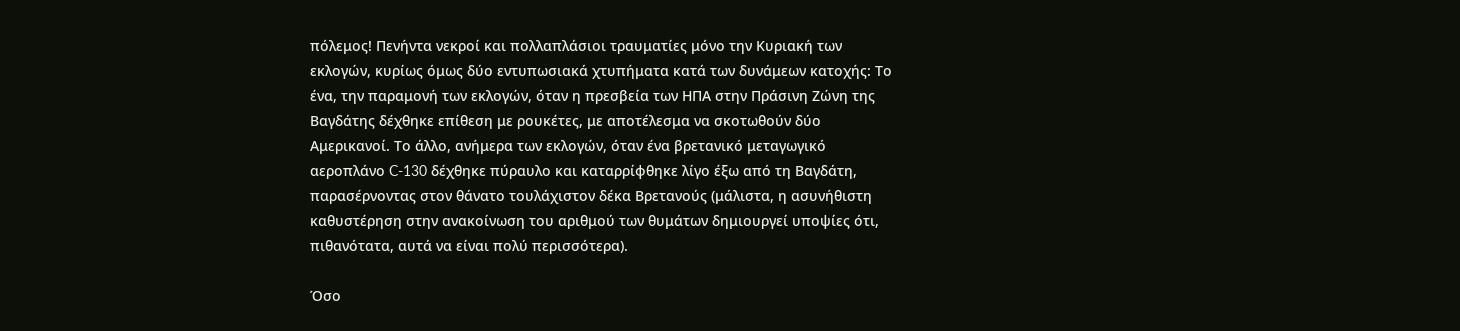πόλεμος! Πενήντα νεκροί και πολλαπλάσιοι τραυματίες μόνο την Κυριακή των εκλογών, κυρίως όμως δύο εντυπωσιακά χτυπήματα κατά των δυνάμεων κατοχής: Το ένα, την παραμονή των εκλογών, όταν η πρεσβεία των ΗΠΑ στην Πράσινη Ζώνη της Βαγδάτης δέχθηκε επίθεση με ρουκέτες, με αποτέλεσμα να σκοτωθούν δύο Αμερικανοί. Το άλλο, ανήμερα των εκλογών, όταν ένα βρετανικό μεταγωγικό αεροπλάνο C-130 δέχθηκε πύραυλο και καταρρίφθηκε λίγο έξω από τη Βαγδάτη, παρασέρνοντας στον θάνατο τουλάχιστον δέκα Βρετανούς (μάλιστα, η ασυνήθιστη καθυστέρηση στην ανακοίνωση του αριθμού των θυμάτων δημιουργεί υποψίες ότι, πιθανότατα, αυτά να είναι πολύ περισσότερα).

Όσο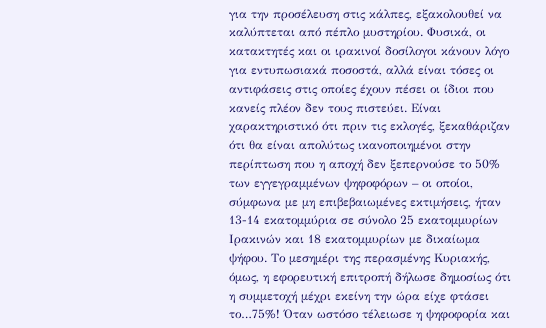για την προσέλευση στις κάλπες, εξακολουθεί να καλύπτεται από πέπλο μυστηρίου. Φυσικά, οι κατακτητές και οι ιρακινοί δοσίλογοι κάνουν λόγο για εντυπωσιακά ποσοστά, αλλά είναι τόσες οι αντιφάσεις στις οποίες έχουν πέσει οι ίδιοι που κανείς πλέον δεν τους πιστεύει. Είναι χαρακτηριστικό ότι πριν τις εκλογές, ξεκαθάριζαν ότι θα είναι απολύτως ικανοποιημένοι στην περίπτωση που η αποχή δεν ξεπερνούσε το 50% των εγγεγραμμένων ψηφοφόρων – οι οποίοι, σύμφωνα με μη επιβεβαιωμένες εκτιμήσεις, ήταν 13-14 εκατομμύρια σε σύνολο 25 εκατομμυρίων Ιρακινών και 18 εκατομμυρίων με δικαίωμα ψήφου. Το μεσημέρι της περασμένης Κυριακής, όμως, η εφορευτική επιτροπή δήλωσε δημοσίως ότι η συμμετοχή μέχρι εκείνη την ώρα είχε φτάσει το…75%! Όταν ωστόσο τέλειωσε η ψηφοφορία και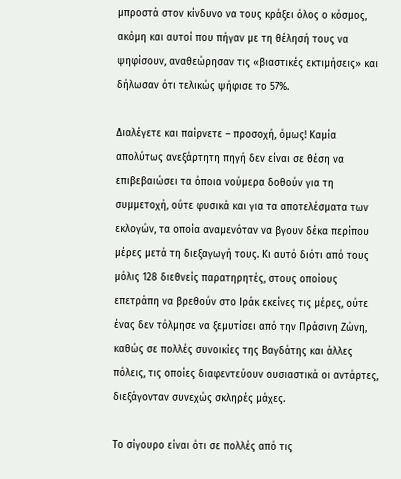μπροστά στον κίνδυνο να τους κράξει όλος ο κόσμος, ακόμη και αυτοί που πήγαν με τη θέλησή τους να ψηφίσουν, αναθεώρησαν τις «βιαστικές εκτιμήσεις» και δήλωσαν ότι τελικώς ψήφισε το 57%.

Διαλέγετε και παίρνετε – προσοχή, όμως! Καμία απολύτως ανεξάρτητη πηγή δεν είναι σε θέση να επιβεβαιώσει τα όποια νούμερα δοθούν για τη συμμετοχή, ούτε φυσικά και για τα αποτελέσματα των εκλογών, τα οποία αναμενόταν να βγουν δέκα περίπου μέρες μετά τη διεξαγωγή τους. Κι αυτό διότι από τους μόλις 128 διεθνείς παρατηρητές, στους οποίους επετράπη να βρεθούν στο Ιράκ εκείνες τις μέρες, ούτε ένας δεν τόλμησε να ξεμυτίσει από την Πράσινη Ζώνη, καθώς σε πολλές συνοικίες της Βαγδάτης και άλλες πόλεις, τις οποίες διαφεντεύουν ουσιαστικά οι αντάρτες, διεξάγονταν συνεχώς σκληρές μάχες.

Το σίγουρο είναι ότι σε πολλές από τις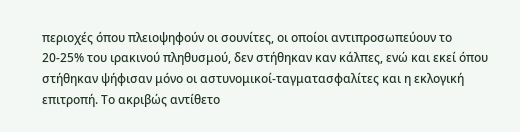περιοχές όπου πλειοψηφούν οι σουνίτες, οι οποίοι αντιπροσωπεύουν το 20-25% του ιρακινού πληθυσμού, δεν στήθηκαν καν κάλπες, ενώ και εκεί όπου στήθηκαν ψήφισαν μόνο οι αστυνομικοί-ταγματασφαλίτες και η εκλογική επιτροπή. Το ακριβώς αντίθετο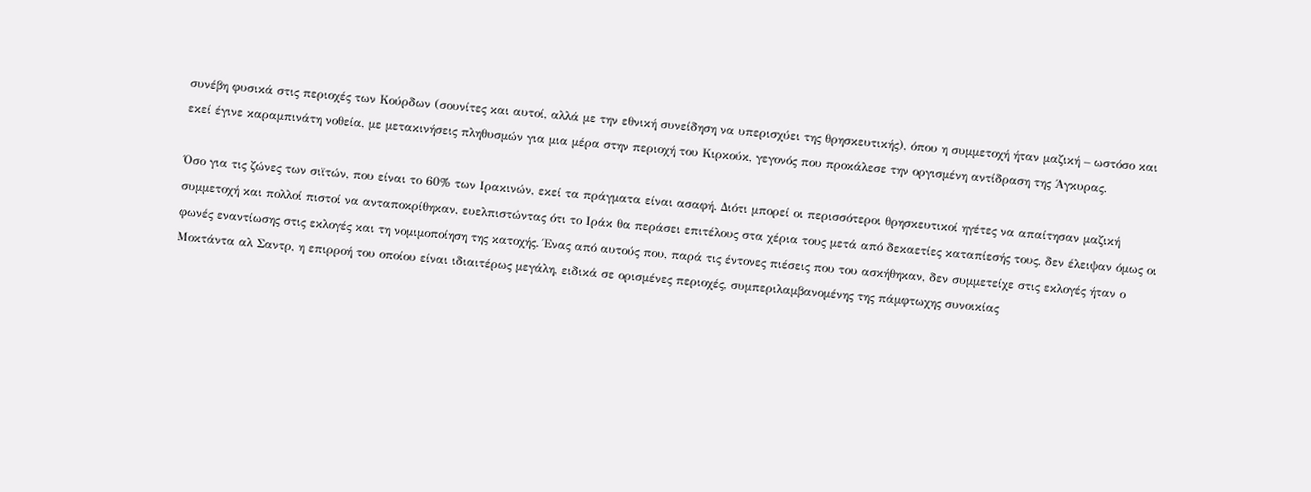συνέβη φυσικά στις περιοχές των Κούρδων (σουνίτες και αυτοί, αλλά με την εθνική συνείδηση να υπερισχύει της θρησκευτικής), όπου η συμμετοχή ήταν μαζική – ωστόσο και εκεί έγινε καραμπινάτη νοθεία, με μετακινήσεις πληθυσμών για μια μέρα στην περιοχή του Κιρκούκ, γεγονός που προκάλεσε την οργισμένη αντίδραση της Άγκυρας.

Όσο για τις ζώνες των σιϊτών, που είναι το 60% των Ιρακινών, εκεί τα πράγματα είναι ασαφή. Διότι μπορεί οι περισσότεροι θρησκευτικοί ηγέτες να απαίτησαν μαζική συμμετοχή και πολλοί πιστοί να ανταποκρίθηκαν, ευελπιστώντας ότι το Ιράκ θα περάσει επιτέλους στα χέρια τους μετά από δεκαετίες καταπίεσής τους, δεν έλειψαν όμως οι φωνές εναντίωσης στις εκλογές και τη νομιμοποίηση της κατοχής. Ένας από αυτούς που, παρά τις έντονες πιέσεις που του ασκήθηκαν, δεν συμμετείχε στις εκλογές ήταν ο Μοκτάντα αλ Σαντρ, η επιρροή του οποίου είναι ιδιαιτέρως μεγάλη, ειδικά σε ορισμένες περιοχές, συμπεριλαμβανομένης της πάμφτωχης συνοικίας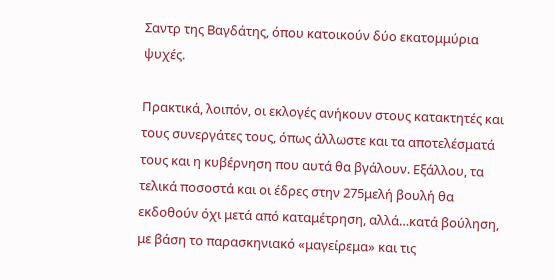Σαντρ της Βαγδάτης, όπου κατοικούν δύο εκατομμύρια ψυχές.

Πρακτικά, λοιπόν, οι εκλογές ανήκουν στους κατακτητές και τους συνεργάτες τους, όπως άλλωστε και τα αποτελέσματά τους και η κυβέρνηση που αυτά θα βγάλουν. Εξάλλου, τα τελικά ποσοστά και οι έδρες στην 275μελή βουλή θα εκδοθούν όχι μετά από καταμέτρηση, αλλά…κατά βούληση, με βάση το παρασκηνιακό «μαγείρεμα» και τις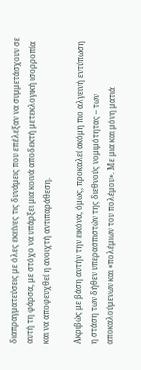διαπραγματεύσεις με όλες εκείνες τις δυνάμεις που επέλεξαν να συμμετάσχουν σε αυτή τη φάρσα, με στόχο να υπάρξει μια κοινά αποδεκτή μετεκλογική ισορροπία και να αποφευχθεί η ανοιχτή αντιπαράθεση.

Ακριβώς με βάση αυτήν την εικόνα, όμως, προκαλεί ακόμη πιο αλγεινή εντύπωση η στάση των δήθεν υπερασπιστών της διεθνούς νομιμότητας – των αποκαλούμενων και «πολέμιων του πολέμου». Με μια και μόνη ματιά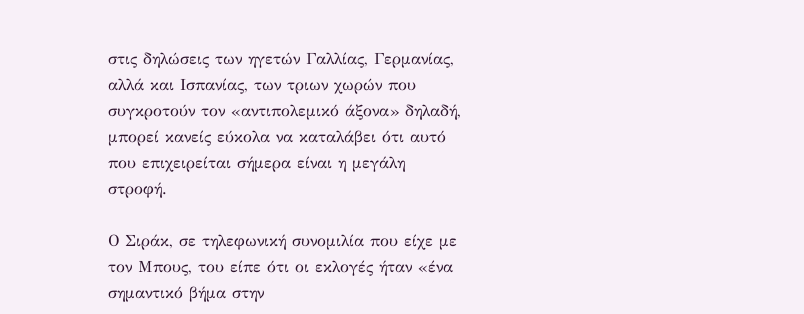στις δηλώσεις των ηγετών Γαλλίας, Γερμανίας, αλλά και Ισπανίας, των τριων χωρών που συγκροτούν τον «αντιπολεμικό άξονα» δηλαδή, μπορεί κανείς εύκολα να καταλάβει ότι αυτό που επιχειρείται σήμερα είναι η μεγάλη στροφή.

Ο Σιράκ, σε τηλεφωνική συνομιλία που είχε με τον Μπους, του είπε ότι οι εκλογές ήταν «ένα σημαντικό βήμα στην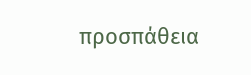προσπάθεια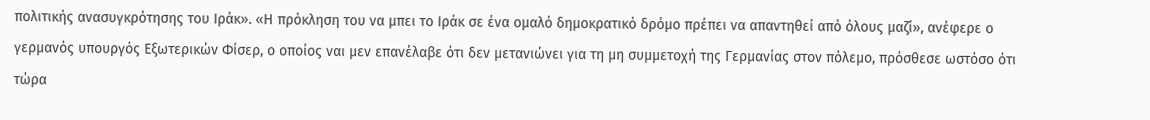πολιτικής ανασυγκρότησης του Ιράκ». «Η πρόκληση του να μπει το Ιράκ σε ένα ομαλό δημοκρατικό δρόμο πρέπει να απαντηθεί από όλους μαζί», ανέφερε ο γερμανός υπουργός Εξωτερικών Φίσερ, ο οποίος ναι μεν επανέλαβε ότι δεν μετανιώνει για τη μη συμμετοχή της Γερμανίας στον πόλεμο, πρόσθεσε ωστόσο ότι τώρα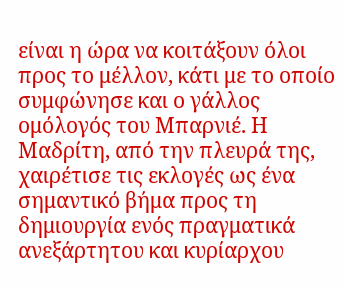είναι η ώρα να κοιτάξουν όλοι προς το μέλλον, κάτι με το οποίο συμφώνησε και ο γάλλος ομόλογός του Μπαρνιέ. Η Μαδρίτη, από την πλευρά της, χαιρέτισε τις εκλογές ως ένα σημαντικό βήμα προς τη δημιουργία ενός πραγματικά ανεξάρτητου και κυρίαρχου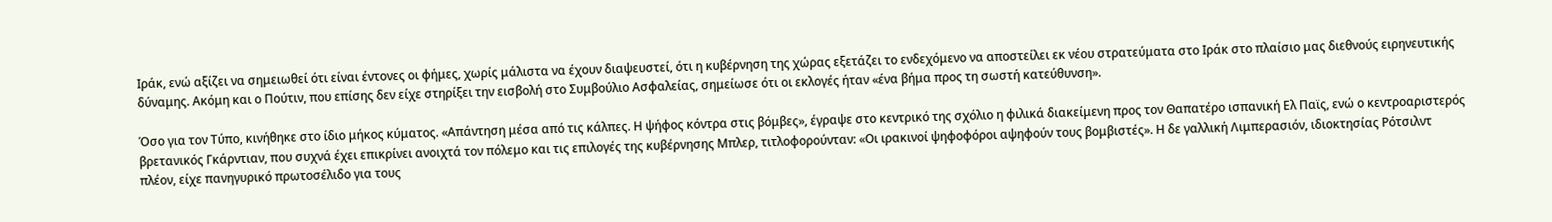Ιράκ, ενώ αξίζει να σημειωθεί ότι είναι έντονες οι φήμες, χωρίς μάλιστα να έχουν διαψευστεί, ότι η κυβέρνηση της χώρας εξετάζει το ενδεχόμενο να αποστείλει εκ νέου στρατεύματα στο Ιράκ στο πλαίσιο μας διεθνούς ειρηνευτικής δύναμης. Ακόμη και ο Πούτιν, που επίσης δεν είχε στηρίξει την εισβολή στο Συμβούλιο Ασφαλείας, σημείωσε ότι οι εκλογές ήταν «ένα βήμα προς τη σωστή κατεύθυνση».

Όσο για τον Τύπο, κινήθηκε στο ίδιο μήκος κύματος. «Απάντηση μέσα από τις κάλπες. Η ψήφος κόντρα στις βόμβες», έγραψε στο κεντρικό της σχόλιο η φιλικά διακείμενη προς τον Θαπατέρο ισπανική Ελ Παϊς, ενώ ο κεντροαριστερός βρετανικός Γκάρντιαν, που συχνά έχει επικρίνει ανοιχτά τον πόλεμο και τις επιλογές της κυβέρνησης Μπλερ, τιτλοφορούνταν: «Οι ιρακινοί ψηφοφόροι αψηφούν τους βομβιστές». Η δε γαλλική Λιμπερασιόν, ιδιοκτησίας Ρότσιλντ πλέον, είχε πανηγυρικό πρωτοσέλιδο για τους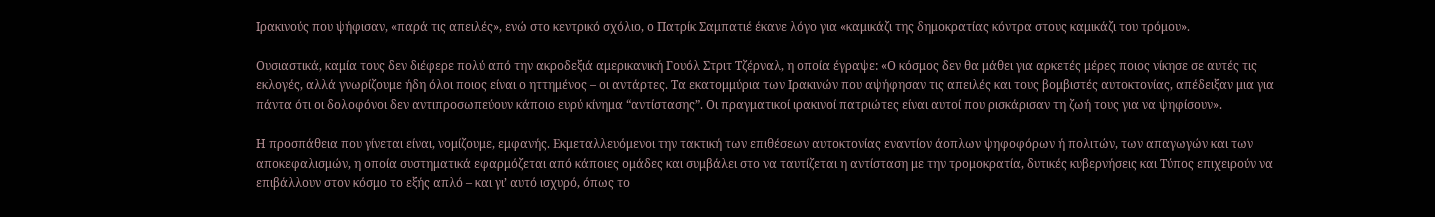Ιρακινούς που ψήφισαν, «παρά τις απειλές», ενώ στο κεντρικό σχόλιο, ο Πατρίκ Σαμπατιέ έκανε λόγο για «καμικάζι της δημοκρατίας κόντρα στους καμικάζι του τρόμου».

Ουσιαστικά, καμία τους δεν διέφερε πολύ από την ακροδεξιά αμερικανική Γουόλ Στριτ Τζέρναλ, η οποία έγραψε: «Ο κόσμος δεν θα μάθει για αρκετές μέρες ποιος νίκησε σε αυτές τις εκλογές, αλλά γνωρίζουμε ήδη όλοι ποιος είναι ο ηττημένος – οι αντάρτες. Τα εκατομμύρια των Ιρακινών που αψήφησαν τις απειλές και τους βομβιστές αυτοκτονίας, απέδειξαν μια για πάντα ότι οι δολοφόνοι δεν αντιπροσωπεύουν κάποιο ευρύ κίνημα “αντίστασης”. Οι πραγματικοί ιρακινοί πατριώτες είναι αυτοί που ρισκάρισαν τη ζωή τους για να ψηφίσουν».

Η προσπάθεια που γίνεται είναι, νομίζουμε, εμφανής. Εκμεταλλευόμενοι την τακτική των επιθέσεων αυτοκτονίας εναντίον άοπλων ψηφοφόρων ή πολιτών, των απαγωγών και των αποκεφαλισμών, η οποία συστηματικά εφαρμόζεται από κάποιες ομάδες και συμβάλει στο να ταυτίζεται η αντίσταση με την τρομοκρατία, δυτικές κυβερνήσεις και Τύπος επιχειρούν να επιβάλλουν στον κόσμο το εξής απλό – και γι’ αυτό ισχυρό, όπως το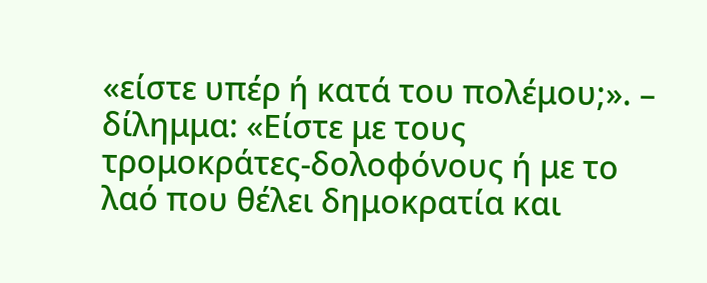«είστε υπέρ ή κατά του πολέμου;». – δίλημμα: «Είστε με τους τρομοκράτες-δολοφόνους ή με το λαό που θέλει δημοκρατία και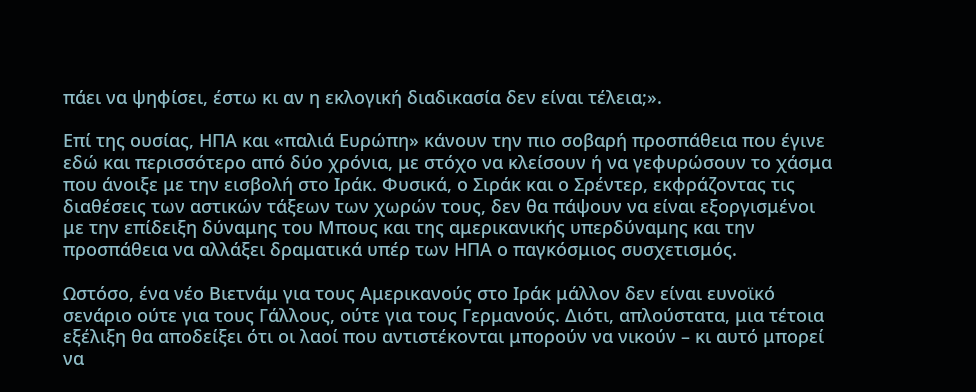πάει να ψηφίσει, έστω κι αν η εκλογική διαδικασία δεν είναι τέλεια;».

Επί της ουσίας, ΗΠΑ και «παλιά Ευρώπη» κάνουν την πιο σοβαρή προσπάθεια που έγινε εδώ και περισσότερο από δύο χρόνια, με στόχο να κλείσουν ή να γεφυρώσουν το χάσμα που άνοιξε με την εισβολή στο Ιράκ. Φυσικά, ο Σιράκ και ο Σρέντερ, εκφράζοντας τις διαθέσεις των αστικών τάξεων των χωρών τους, δεν θα πάψουν να είναι εξοργισμένοι με την επίδειξη δύναμης του Μπους και της αμερικανικής υπερδύναμης και την προσπάθεια να αλλάξει δραματικά υπέρ των ΗΠΑ ο παγκόσμιος συσχετισμός.

Ωστόσο, ένα νέο Βιετνάμ για τους Αμερικανούς στο Ιράκ μάλλον δεν είναι ευνοϊκό σενάριο ούτε για τους Γάλλους, ούτε για τους Γερμανούς. Διότι, απλούστατα, μια τέτοια εξέλιξη θα αποδείξει ότι οι λαοί που αντιστέκονται μπορούν να νικούν – κι αυτό μπορεί να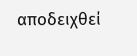αποδειχθεί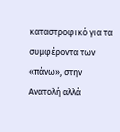καταστροφικό για τα συμφέροντα των «πάνω», στην Ανατολή αλλά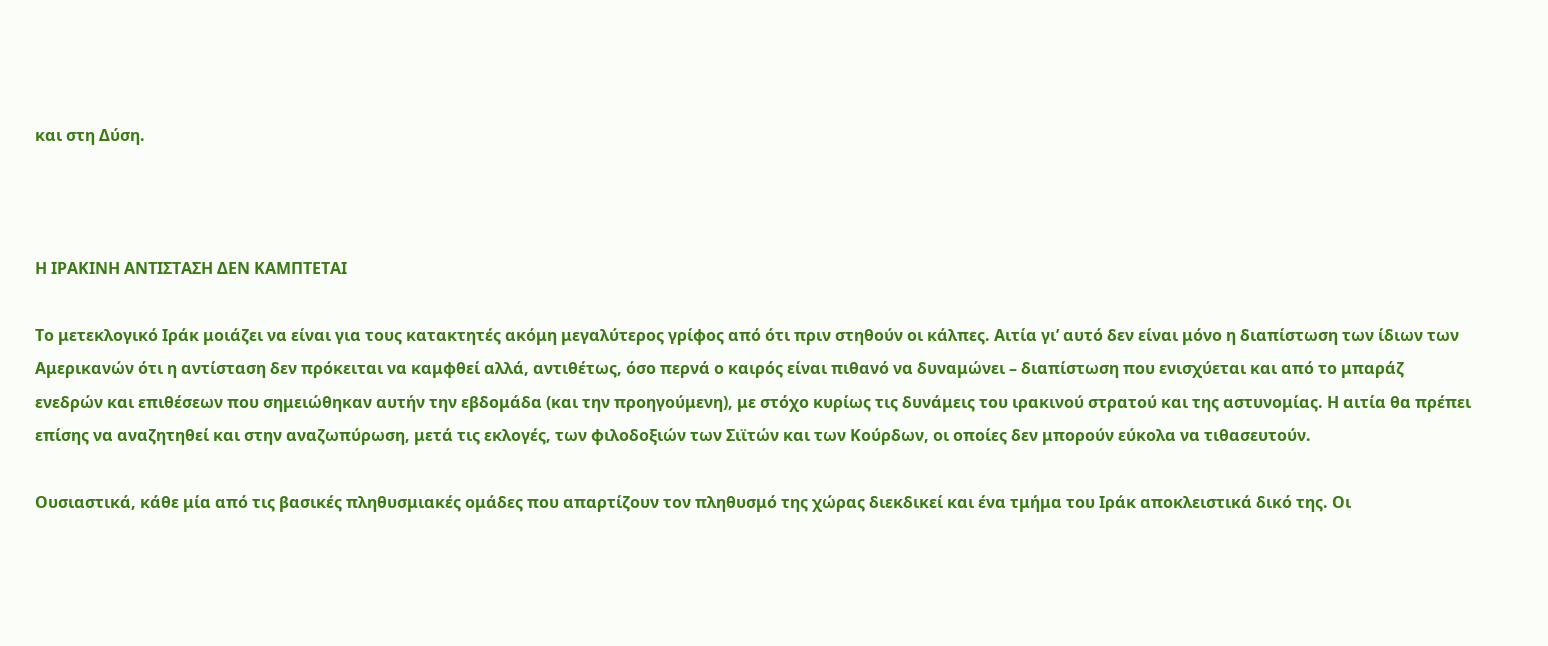και στη Δύση.



Η ΙΡΑΚΙΝΗ ΑΝΤΙΣΤΑΣΗ ΔΕΝ ΚΑΜΠΤΕΤΑΙ

Το μετεκλογικό Ιράκ μοιάζει να είναι για τους κατακτητές ακόμη μεγαλύτερος γρίφος από ότι πριν στηθούν οι κάλπες. Αιτία γι’ αυτό δεν είναι μόνο η διαπίστωση των ίδιων των Αμερικανών ότι η αντίσταση δεν πρόκειται να καμφθεί αλλά, αντιθέτως, όσο περνά ο καιρός είναι πιθανό να δυναμώνει – διαπίστωση που ενισχύεται και από το μπαράζ ενεδρών και επιθέσεων που σημειώθηκαν αυτήν την εβδομάδα (και την προηγούμενη), με στόχο κυρίως τις δυνάμεις του ιρακινού στρατού και της αστυνομίας. Η αιτία θα πρέπει επίσης να αναζητηθεί και στην αναζωπύρωση, μετά τις εκλογές, των φιλοδοξιών των Σιϊτών και των Κούρδων, οι οποίες δεν μπορούν εύκολα να τιθασευτούν.

Ουσιαστικά, κάθε μία από τις βασικές πληθυσμιακές ομάδες που απαρτίζουν τον πληθυσμό της χώρας διεκδικεί και ένα τμήμα του Ιράκ αποκλειστικά δικό της. Οι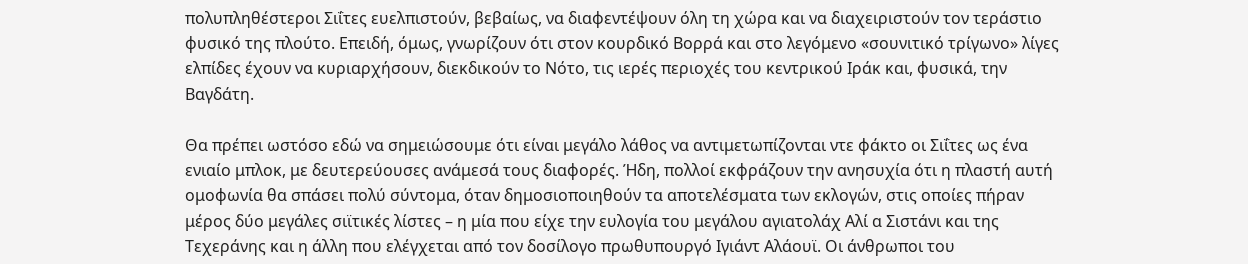πολυπληθέστεροι Σιΐτες ευελπιστούν, βεβαίως, να διαφεντέψουν όλη τη χώρα και να διαχειριστούν τον τεράστιο φυσικό της πλούτο. Επειδή, όμως, γνωρίζουν ότι στον κουρδικό Βορρά και στο λεγόμενο «σουνιτικό τρίγωνο» λίγες ελπίδες έχουν να κυριαρχήσουν, διεκδικούν το Νότο, τις ιερές περιοχές του κεντρικού Ιράκ και, φυσικά, την Βαγδάτη.

Θα πρέπει ωστόσο εδώ να σημειώσουμε ότι είναι μεγάλο λάθος να αντιμετωπίζονται ντε φάκτο οι Σιΐτες ως ένα ενιαίο μπλοκ, με δευτερεύουσες ανάμεσά τους διαφορές. Ήδη, πολλοί εκφράζουν την ανησυχία ότι η πλαστή αυτή ομοφωνία θα σπάσει πολύ σύντομα, όταν δημοσιοποιηθούν τα αποτελέσματα των εκλογών, στις οποίες πήραν μέρος δύο μεγάλες σιϊτικές λίστες – η μία που είχε την ευλογία του μεγάλου αγιατολάχ Αλί α Σιστάνι και της Τεχεράνης και η άλλη που ελέγχεται από τον δοσίλογο πρωθυπουργό Ιγιάντ Αλάουϊ. Οι άνθρωποι του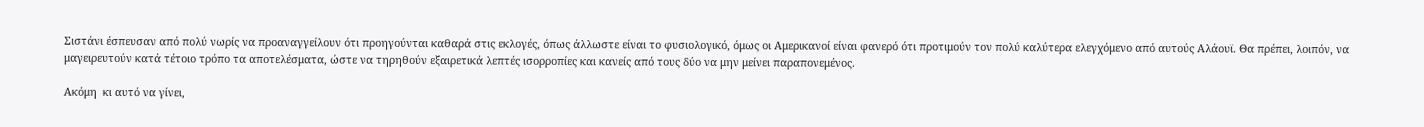Σιστάνι έσπευσαν από πολύ νωρίς να προαναγγείλουν ότι προηγούνται καθαρά στις εκλογές, όπως άλλωστε είναι το φυσιολογικό, όμως οι Αμερικανοί είναι φανερό ότι προτιμούν τον πολύ καλύτερα ελεγχόμενο από αυτούς Αλάουϊ. Θα πρέπει, λοιπόν, να μαγειρευτούν κατά τέτοιο τρόπο τα αποτελέσματα, ώστε να τηρηθούν εξαιρετικά λεπτές ισορροπίες και κανείς από τους δύο να μην μείνει παραπονεμένος.

Ακόμη  κι αυτό να γίνει,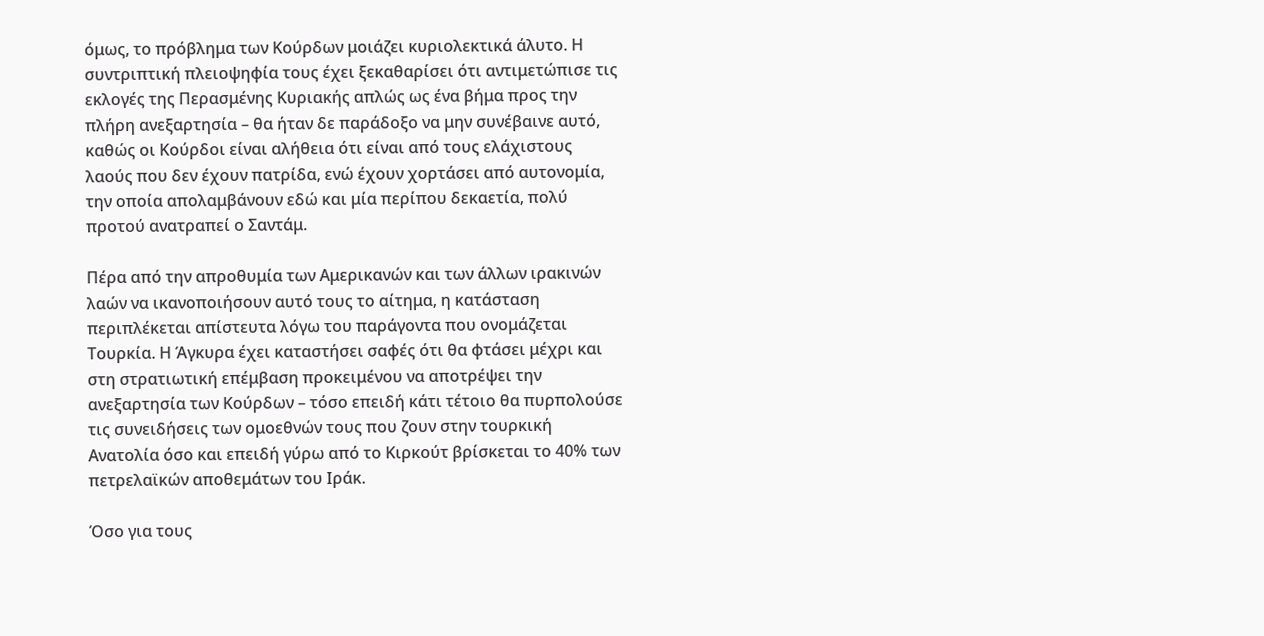όμως, το πρόβλημα των Κούρδων μοιάζει κυριολεκτικά άλυτο. Η συντριπτική πλειοψηφία τους έχει ξεκαθαρίσει ότι αντιμετώπισε τις εκλογές της Περασμένης Κυριακής απλώς ως ένα βήμα προς την πλήρη ανεξαρτησία – θα ήταν δε παράδοξο να μην συνέβαινε αυτό, καθώς οι Κούρδοι είναι αλήθεια ότι είναι από τους ελάχιστους λαούς που δεν έχουν πατρίδα, ενώ έχουν χορτάσει από αυτονομία, την οποία απολαμβάνουν εδώ και μία περίπου δεκαετία, πολύ προτού ανατραπεί ο Σαντάμ.

Πέρα από την απροθυμία των Αμερικανών και των άλλων ιρακινών λαών να ικανοποιήσουν αυτό τους το αίτημα, η κατάσταση περιπλέκεται απίστευτα λόγω του παράγοντα που ονομάζεται Τουρκία. Η Άγκυρα έχει καταστήσει σαφές ότι θα φτάσει μέχρι και στη στρατιωτική επέμβαση προκειμένου να αποτρέψει την ανεξαρτησία των Κούρδων – τόσο επειδή κάτι τέτοιο θα πυρπολούσε τις συνειδήσεις των ομοεθνών τους που ζουν στην τουρκική Ανατολία όσο και επειδή γύρω από το Κιρκούτ βρίσκεται το 40% των πετρελαϊκών αποθεμάτων του Ιράκ.

Όσο για τους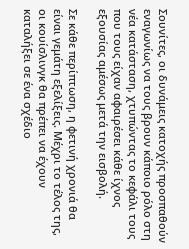Σουνίτες, οι δυνάμεις κατοχής προσπαθούν εναγωνίως να τους βρουν κάποιο ρόλο στη νέα κατάσταση, χτυπώντας το κεφάλι τους που τους είχαν αφαιρέσει κάθε ίχνος εξουσίας αμέσως μετά την εισβολή.

Σε κάθε περίπτωση, η φετινή χρονιά θα είναι γεμάτη εξελίξεις. Μέχρι το τέλος της, οι κουίσλινγκ θα πρέπει να έχουν καταλήξει σε ένα σχέδιο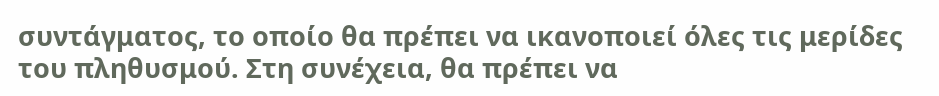συντάγματος, το οποίο θα πρέπει να ικανοποιεί όλες τις μερίδες του πληθυσμού. Στη συνέχεια, θα πρέπει να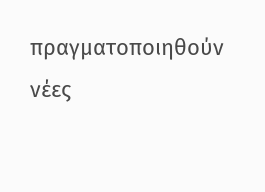πραγματοποιηθούν νέες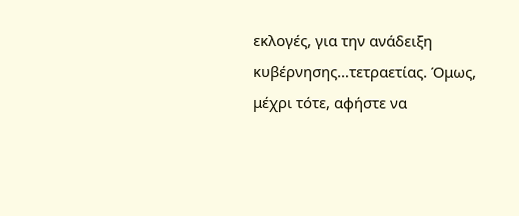εκλογές, για την ανάδειξη κυβέρνησης…τετραετίας. Όμως, μέχρι τότε, αφήστε να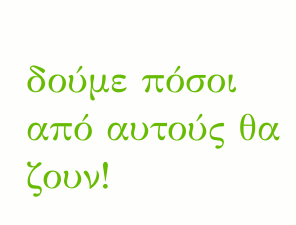δούμε πόσοι από αυτούς θα ζουν!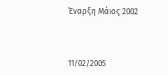Έναρξη Μάιος 2002



11/02/2005